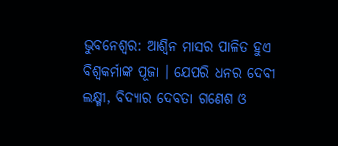ଭୁବନେଶ୍ୱର: ଆଶ୍ଵିନ ମାସର ପାଳିତ ହୁଏ ବିଶ୍ଵକର୍ମାଙ୍କ ପୂଜା । ଯେପରି ଧନର ଦେବୀ ଲକ୍ଷ୍ମୀ, ବିଦ୍ୟାର ଦେବତା ଗଣେଶ ଓ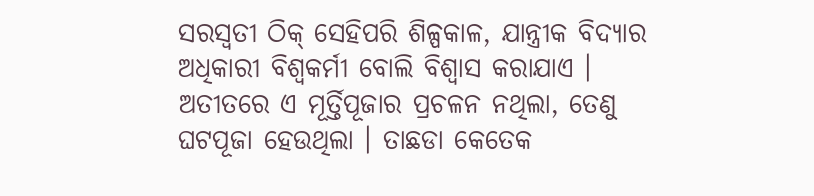ସରସ୍ଵତୀ ଠିକ୍ ସେହିପରି ଶିଳ୍ପକାଳ, ଯାନ୍ତ୍ରୀକ ବିଦ୍ୟାର ଅଧିକାରୀ ବିଶ୍ଵକର୍ମୀ ବୋଲି ବିଶ୍ଵାସ କରାଯାଏ ।
ଅତୀତରେ ଏ ମୂର୍ତ୍ତିପୂଜାର ପ୍ରଚଳନ ନଥିଲା, ତେଣୁ ଘଟପୂଜା ହେଉଥିଲା । ତାଛଡା କେତେକ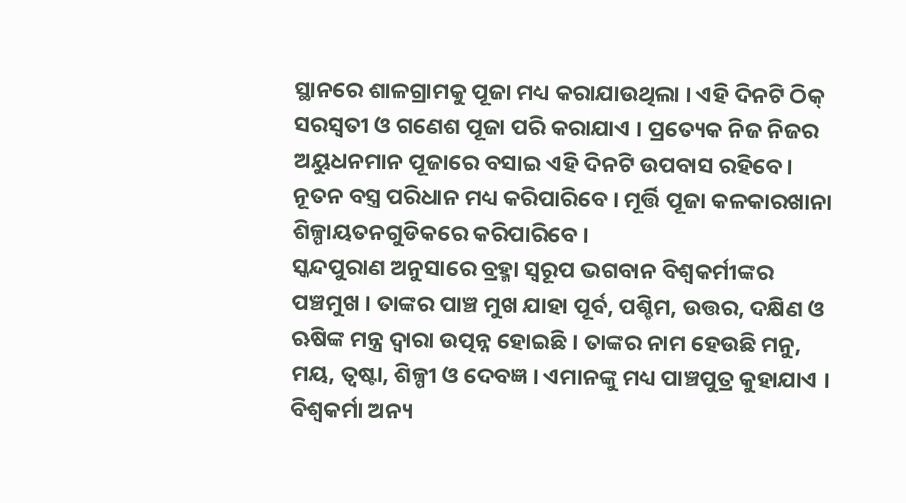ସ୍ଥାନରେ ଶାଳଗ୍ରାମକୁ ପୂଜା ମଧ୍ୟ କରାଯାଉଥିଲା । ଏହି ଦିନଟି ଠିକ୍ ସରସ୍ଵତୀ ଓ ଗଣେଶ ପୂଜା ପରି କରାଯାଏ । ପ୍ରତ୍ୟେକ ନିଜ ନିଜର ଅୟୁଧନମାନ ପୂଜାରେ ବସାଇ ଏହି ଦିନଟି ଉପବାସ ରହିବେ। ନୂତନ ବସ୍ତ୍ର ପରିଧାନ ମଧ୍ୟ କରିପାରିବେ । ମୂର୍ତ୍ତି ପୂଜା କଳକାରଖାନା ଶିଳ୍ପାୟତନଗୁଡିକରେ କରିପାରିବେ ।
ସ୍କନ୍ଦପୁରାଣ ଅନୁସାରେ ବ୍ରହ୍ମା ସ୍ୱରୂପ ଭଗବାନ ବିଶ୍ଵକର୍ମୀଙ୍କର ପଞ୍ଚମୁଖ । ତାଙ୍କର ପାଞ୍ଚ ମୁଖ ଯାହା ପୂର୍ବ, ପଶ୍ଚିମ, ଉତ୍ତର, ଦକ୍ଷିଣ ଓ ଋଷିଙ୍କ ମନ୍ତ୍ର ଦ୍ଵାରା ଉତ୍ପନ୍ନ ହୋଇଛି । ତାଙ୍କର ନାମ ହେଉଛି ମନୁ, ମୟ, ତ୍ଵଷ୍ଟା, ଶିଳ୍ପୀ ଓ ଦେବଜ୍ଞ । ଏମାନଙ୍କୁ ମଧ୍ୟ ପାଞ୍ଚପୁତ୍ର କୁହାଯାଏ ।
ବିଶ୍ଵକର୍ମା ଅନ୍ୟ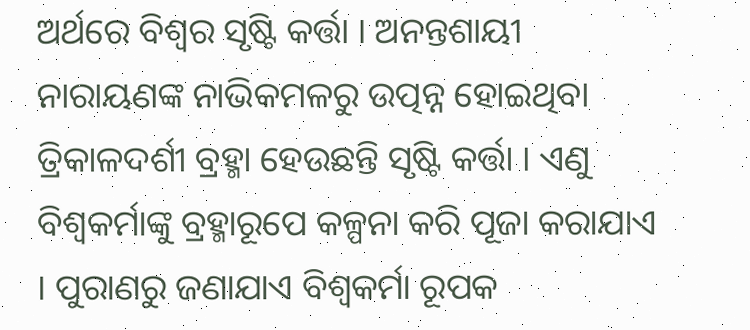ଅର୍ଥରେ ବିଶ୍ଵର ସୃଷ୍ଟି କର୍ତ୍ତା । ଅନନ୍ତଶାୟୀ ନାରାୟଣଙ୍କ ନାଭିକମଳରୁ ଉତ୍ପନ୍ନ ହୋଇଥିବା ତ୍ରିକାଳଦର୍ଶୀ ବ୍ରହ୍ମା ହେଉଛନ୍ତି ସୃଷ୍ଟି କର୍ତ୍ତା । ଏଣୁ ବିଶ୍ଵକର୍ମାଙ୍କୁ ବ୍ରହ୍ମାରୂପେ କଳ୍ପନା କରି ପୂଜା କରାଯାଏ । ପୁରାଣରୁ ଜଣାଯାଏ ବିଶ୍ଵକର୍ମା ରୂପକ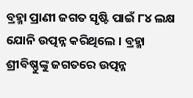ବ୍ରହ୍ମା ପ୍ରାଣୀ ଜଗତ ସୃଷ୍ଟି ପାଇଁ ୮୪ ଲକ୍ଷ ଯୋନି ଉତ୍ପନ୍ନ କରିଥିଲେ । ବ୍ରହ୍ମା ଶ୍ରୀବିଷ୍ଣୁଙ୍କୁ ଜଗତରେ ଉତ୍ପନ୍ନ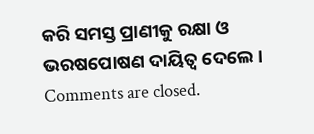କରି ସମସ୍ତ ପ୍ରାଣୀକୁ ରକ୍ଷା ଓ ଭରଷପୋଷଣ ଦାୟିତ୍ଵ ଦେଲେ ।
Comments are closed.